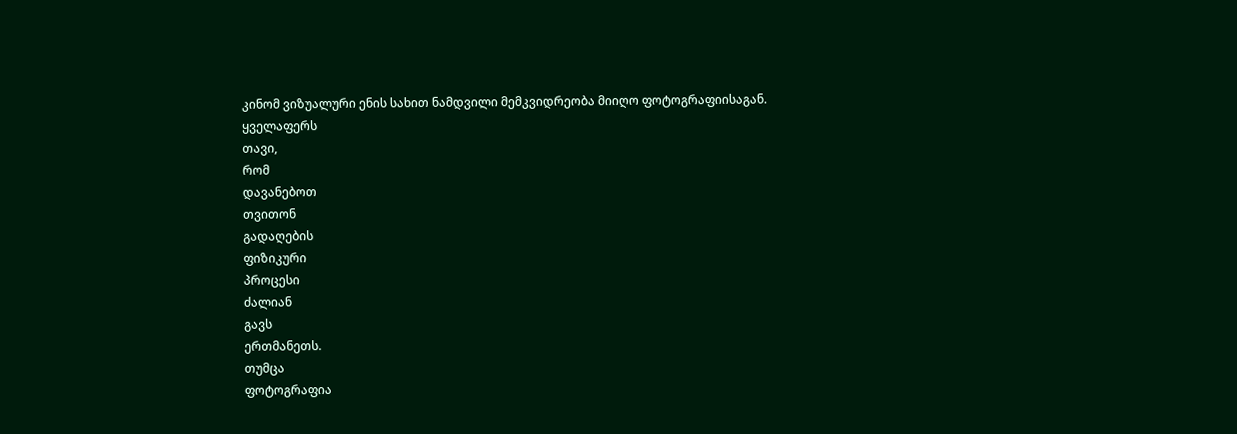კინომ ვიზუალური ენის სახით ნამდვილი მემკვიდრეობა მიიღო ფოტოგრაფიისაგან.
ყველაფერს
თავი,
რომ
დავანებოთ
თვითონ
გადაღების
ფიზიკური
პროცესი
ძალიან
გავს
ერთმანეთს.
თუმცა
ფოტოგრაფია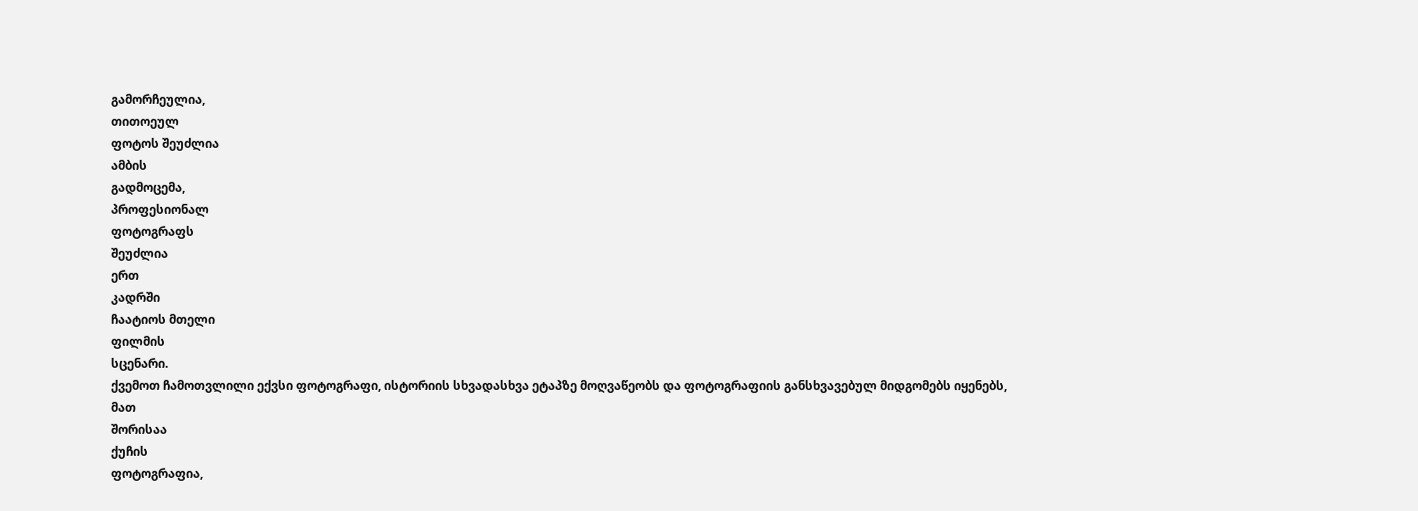გამორჩეულია,
თითოეულ
ფოტოს შეუძლია
ამბის
გადმოცემა,
პროფესიონალ
ფოტოგრაფს
შეუძლია
ერთ
კადრში
ჩაატიოს მთელი
ფილმის
სცენარი.
ქვემოთ ჩამოთვლილი ექვსი ფოტოგრაფი, ისტორიის სხვადასხვა ეტაპზე მოღვაწეობს და ფოტოგრაფიის განსხვავებულ მიდგომებს იყენებს,
მათ
შორისაა
ქუჩის
ფოტოგრაფია,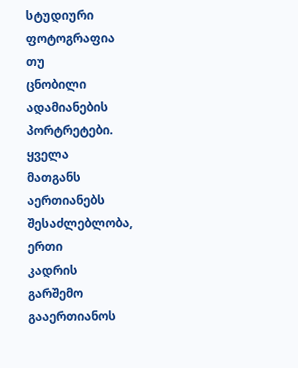სტუდიური
ფოტოგრაფია
თუ
ცნობილი
ადამიანების
პორტრეტები.
ყველა
მათგანს
აერთიანებს
შესაძლებლობა,
ერთი
კადრის
გარშემო
გააერთიანოს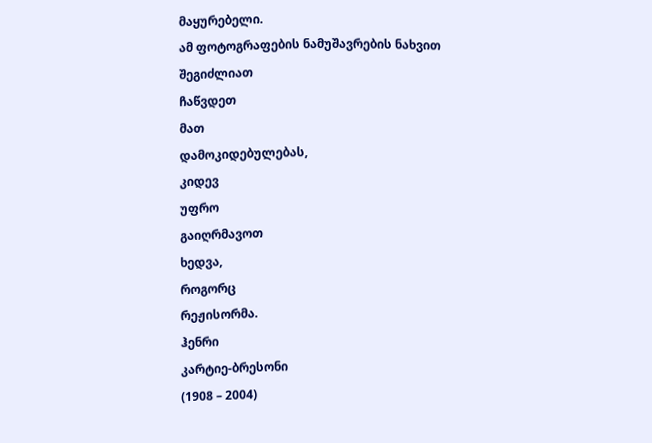მაყურებელი.
ამ ფოტოგრაფების ნამუშავრების ნახვით შეგიძლიათ
ჩაწვდეთ
მათ
დამოკიდებულებას,
კიდევ
უფრო
გაიღრმავოთ
ხედვა,
როგორც
რეჟისორმა.
ჰენრი
კარტიე-ბრესონი
(1908 – 2004)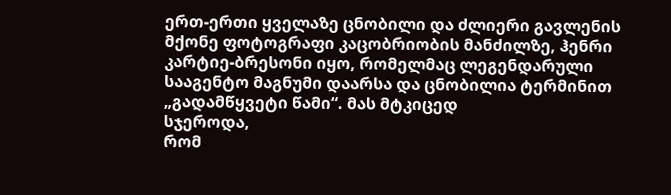ერთ-ერთი ყველაზე ცნობილი და ძლიერი გავლენის მქონე ფოტოგრაფი კაცობრიობის მანძილზე, ჰენრი კარტიე-ბრესონი იყო, რომელმაც ლეგენდარული სააგენტო მაგნუმი დაარსა და ცნობილია ტერმინით „გადამწყვეტი წამი“. მას მტკიცედ
სჯეროდა,
რომ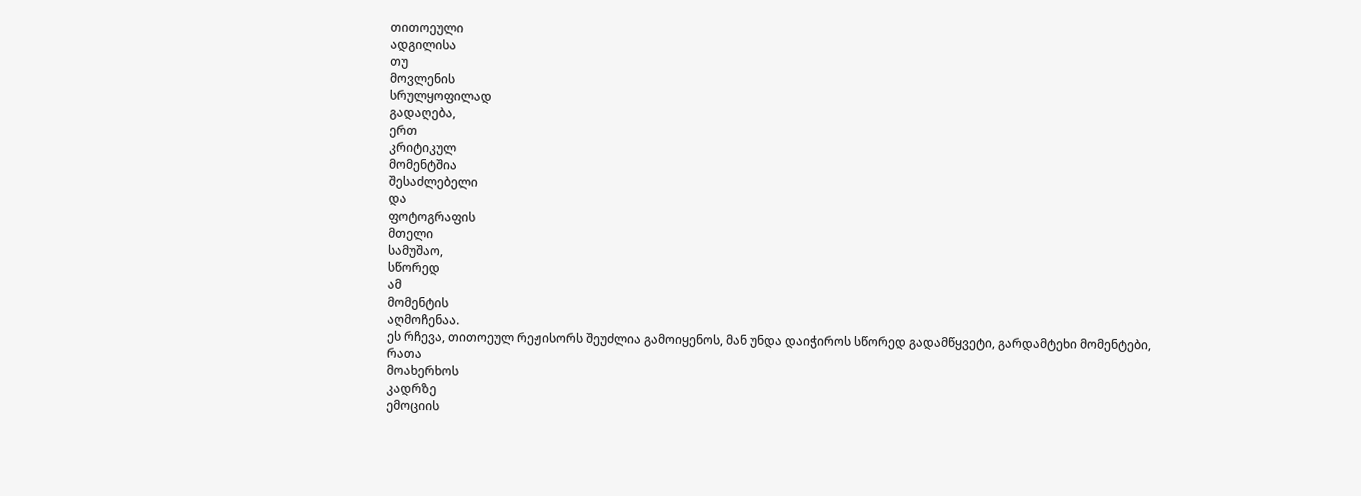თითოეული
ადგილისა
თუ
მოვლენის
სრულყოფილად
გადაღება,
ერთ
კრიტიკულ
მომენტშია
შესაძლებელი
და
ფოტოგრაფის
მთელი
სამუშაო,
სწორედ
ამ
მომენტის
აღმოჩენაა.
ეს რჩევა, თითოეულ რეჟისორს შეუძლია გამოიყენოს, მან უნდა დაიჭიროს სწორედ გადამწყვეტი, გარდამტეხი მომენტები,
რათა
მოახერხოს
კადრზე
ემოციის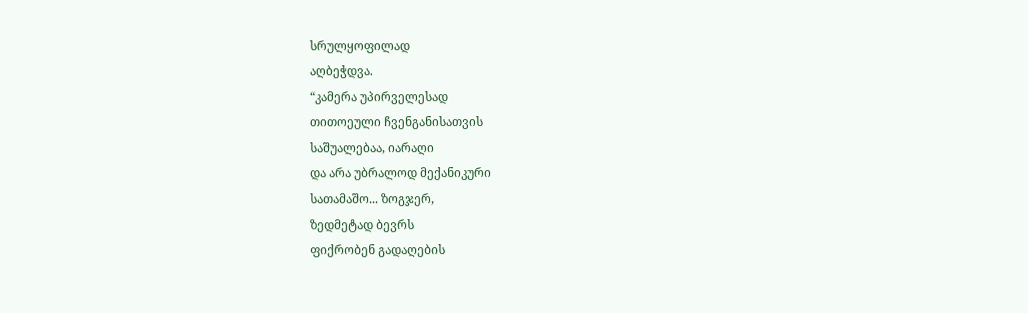სრულყოფილად
აღბეჭდვა.
“კამერა უპირველესად
თითოეული ჩვენგანისათვის
საშუალებაა, იარაღი
და არა უბრალოდ მექანიკური
სათამაშო... ზოგჯერ,
ზედმეტად ბევრს
ფიქრობენ გადაღების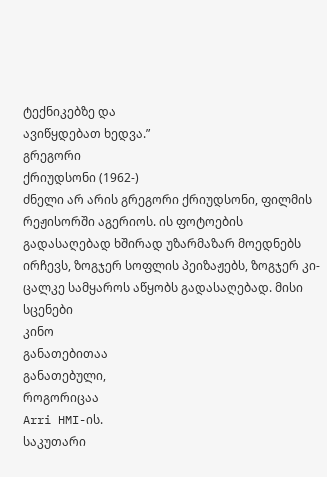ტექნიკებზე და
ავიწყდებათ ხედვა.”
გრეგორი
ქრიუდსონი (1962-)
ძნელი არ არის გრეგორი ქრიუდსონი, ფილმის რეჟისორში აგერიოს. ის ფოტოების გადასაღებად ხშირად უზარმაზარ მოედნებს ირჩევს, ზოგჯერ სოფლის პეიზაჟებს, ზოგჯერ კი- ცალკე სამყაროს აწყობს გადასაღებად. მისი სცენები
კინო
განათებითაა
განათებული,
როგორიცაა
Arri HMI-ის.
საკუთარი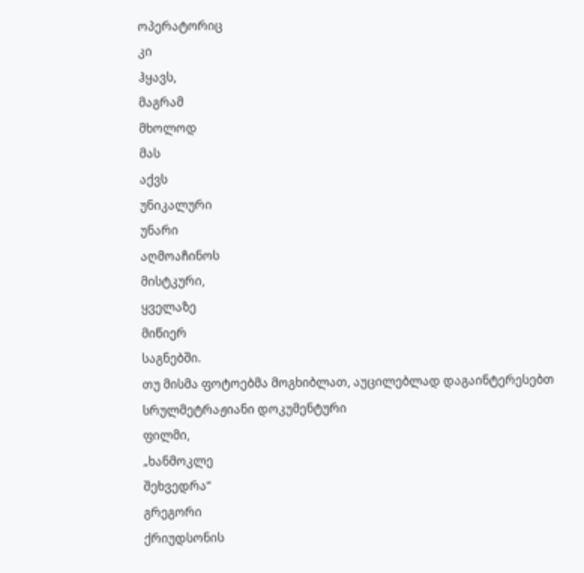ოპერატორიც
კი
ჰყავს,
მაგრამ
მხოლოდ
მას
აქვს
უნიკალური
უნარი
აღმოაჩინოს
მისტკური,
ყველაზე
მიწიერ
საგნებში.
თუ მისმა ფოტოებმა მოგხიბლათ, აუცილებლად დაგაინტერესებთ სრულმეტრაჟიანი დოკუმენტური
ფილმი,
„ხანმოკლე
შეხვედრა“
გრეგორი
ქრიუდსონის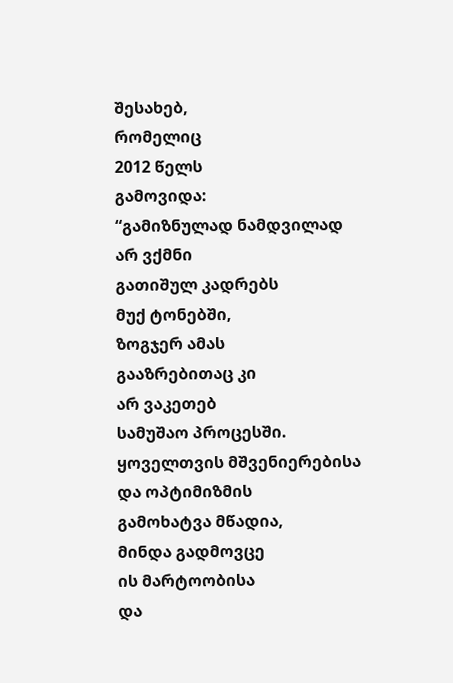შესახებ,
რომელიც
2012 წელს
გამოვიდა:
“გამიზნულად ნამდვილად
არ ვქმნი
გათიშულ კადრებს
მუქ ტონებში,
ზოგჯერ ამას
გააზრებითაც კი
არ ვაკეთებ
სამუშაო პროცესში.
ყოველთვის მშვენიერებისა
და ოპტიმიზმის
გამოხატვა მწადია,
მინდა გადმოვცე
ის მარტოობისა
და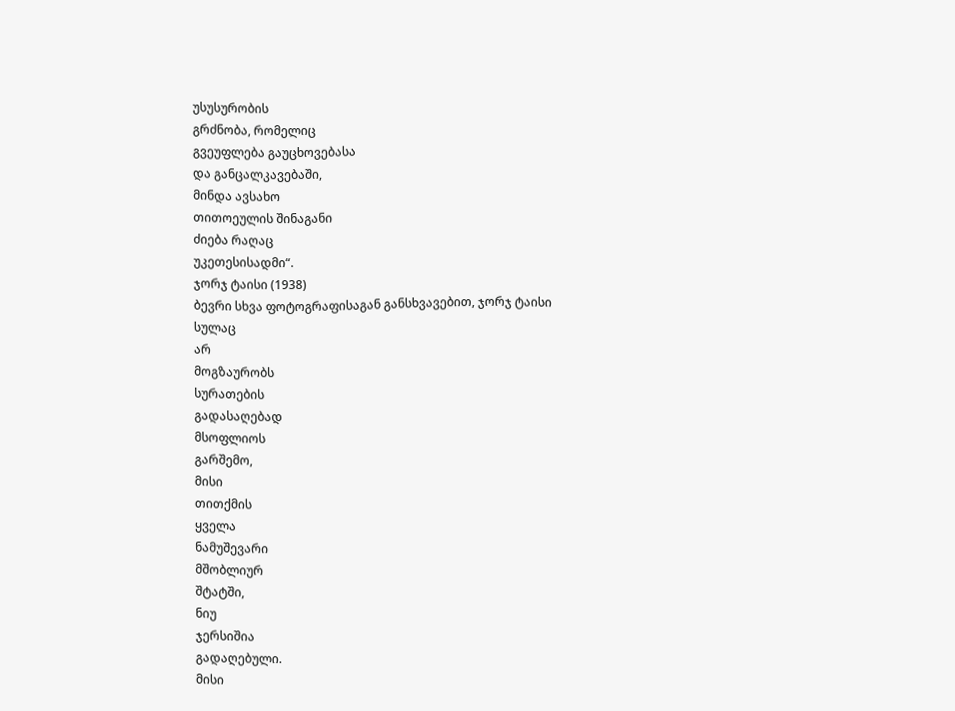უსუსურობის
გრძნობა, რომელიც
გვეუფლება გაუცხოვებასა
და განცალკავებაში,
მინდა ავსახო
თითოეულის შინაგანი
ძიება რაღაც
უკეთესისადმი“.
ჯორჯ ტაისი (1938)
ბევრი სხვა ფოტოგრაფისაგან განსხვავებით, ჯორჯ ტაისი
სულაც
არ
მოგზაურობს
სურათების
გადასაღებად
მსოფლიოს
გარშემო,
მისი
თითქმის
ყველა
ნამუშევარი
მშობლიურ
შტატში,
ნიუ
ჯერსიშია
გადაღებული.
მისი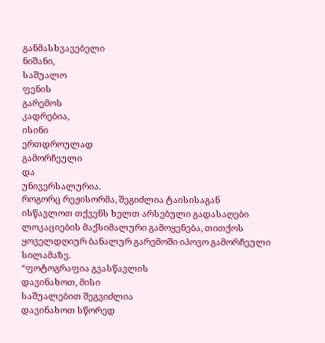განმასხვავებელი
ნიშანი,
საშუალო
ფენის
გარემოს
კადრებია,
ისინი
ერთდროულად
გამორჩეული
და
უნივერსალურია.
როგორც რეჟისორმა, შეგიძლია ტაისისაგან ისწავლოთ თქვენს ხელთ არსებული გადასაღები ლოკაციების მაქსიმალური გამოყენება, თითქოს ყოველდღიურ ბანალურ გარემოში იპოვო გამორჩეული სილამაზე.
“ფოტოგრაფია გვასწავლის
დავინახოთ, მისი
საშუალებით შეგვიძლია
დავინახოთ სწორედ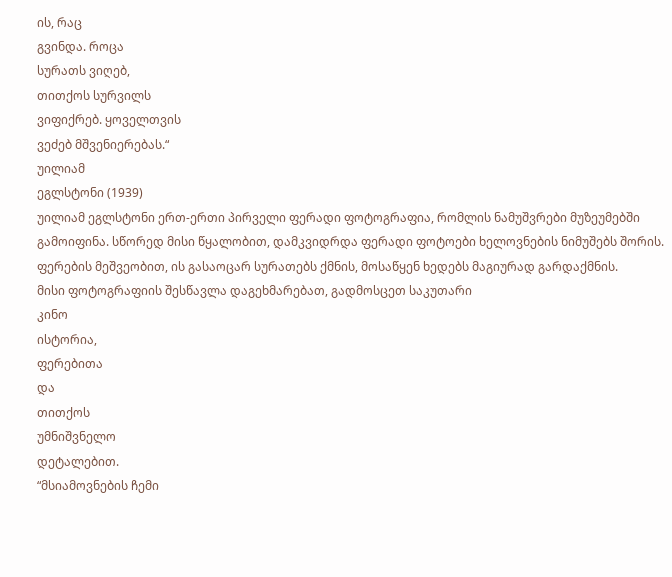ის, რაც
გვინდა. როცა
სურათს ვიღებ,
თითქოს სურვილს
ვიფიქრებ. ყოველთვის
ვეძებ მშვენიერებას.“
უილიამ
ეგლსტონი (1939)
უილიამ ეგლსტონი ერთ-ერთი პირველი ფერადი ფოტოგრაფია, რომლის ნამუშვრები მუზეუმებში გამოიფინა. სწორედ მისი წყალობით, დამკვიდრდა ფერადი ფოტოები ხელოვნების ნიმუშებს შორის. ფერების მეშვეობით, ის გასაოცარ სურათებს ქმნის, მოსაწყენ ხედებს მაგიურად გარდაქმნის.
მისი ფოტოგრაფიის შესწავლა დაგეხმარებათ, გადმოსცეთ საკუთარი
კინო
ისტორია,
ფერებითა
და
თითქოს
უმნიშვნელო
დეტალებით.
“მსიამოვნების ჩემი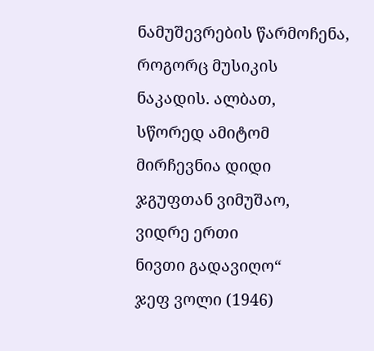ნამუშევრების წარმოჩენა,
როგორც მუსიკის
ნაკადის. ალბათ,
სწორედ ამიტომ
მირჩევნია დიდი
ჯგუფთან ვიმუშაო,
ვიდრე ერთი
ნივთი გადავიღო“
ჯეფ ვოლი (1946)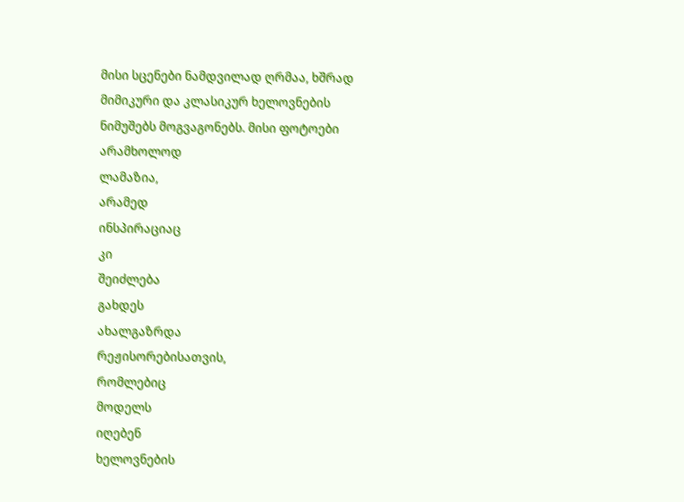მისი სცენები ნამდვილად ღრმაა, ხშრად მიმიკური და კლასიკურ ხელოვნების ნიმუშებს მოგვაგონებს. მისი ფოტოები
არამხოლოდ
ლამაზია,
არამედ
ინსპირაციაც
კი
შეიძლება
გახდეს
ახალგაზრდა
რეჟისორებისათვის,
რომლებიც
მოდელს
იღებენ
ხელოვნების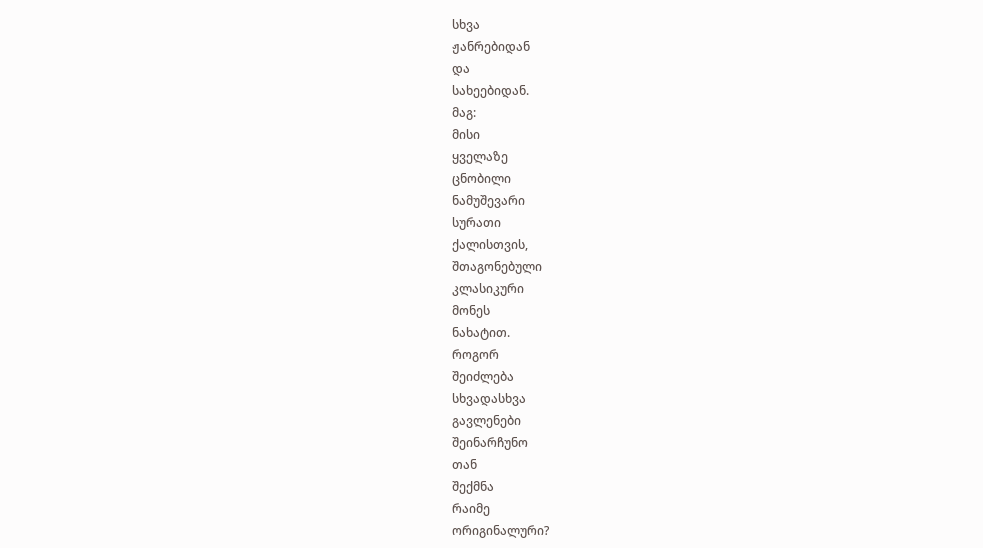სხვა
ჟანრებიდან
და
სახეებიდან.
მაგ:
მისი
ყველაზე
ცნობილი
ნამუშევარი
სურათი
ქალისთვის,
შთაგონებული
კლასიკური
მონეს
ნახატით.
როგორ
შეიძლება
სხვადასხვა
გავლენები
შეინარჩუნო
თან
შექმნა
რაიმე
ორიგინალური?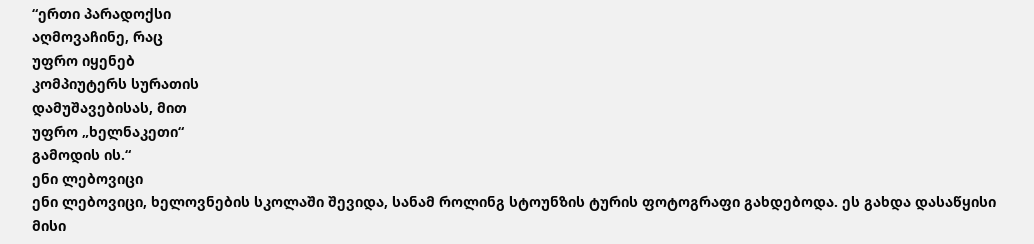“ერთი პარადოქსი
აღმოვაჩინე, რაც
უფრო იყენებ
კომპიუტერს სურათის
დამუშავებისას, მით
უფრო „ხელნაკეთი“
გამოდის ის.“
ენი ლებოვიცი
ენი ლებოვიცი, ხელოვნების სკოლაში შევიდა, სანამ როლინგ სტოუნზის ტურის ფოტოგრაფი გახდებოდა. ეს გახდა დასაწყისი მისი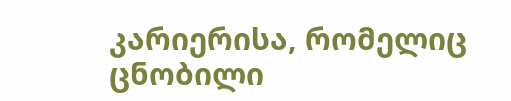კარიერისა, რომელიც ცნობილი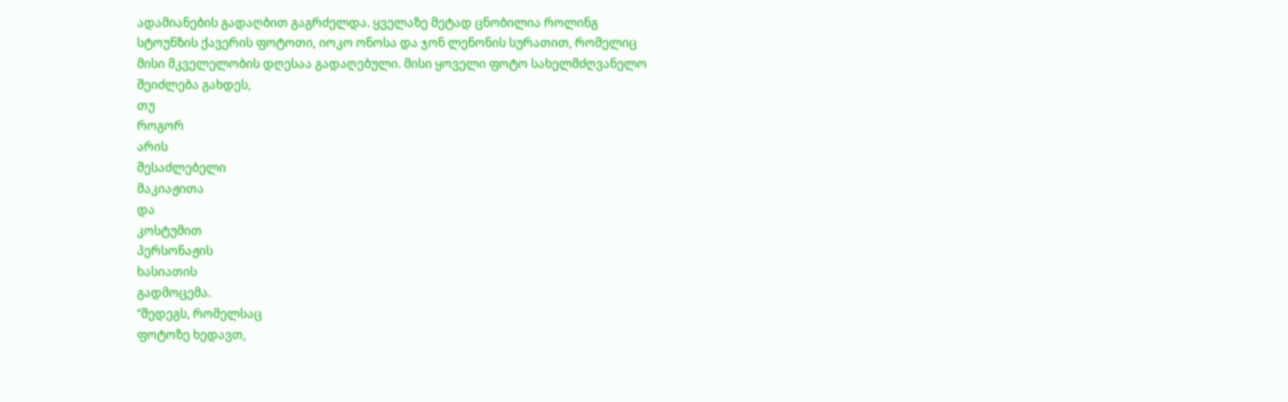ადამიანების გადაღბით გაგრძელდა. ყველაზე მეტად ცნობილია როლინგ სტოუნზის ქავერის ფოტოთი, იოკო ონოსა და ჯონ ლენონის სურათით, რომელიც მისი მკველელობის დღესაა გადაღებული. მისი ყოველი ფოტო სახელმძღვანელო შეიძლება გახდეს,
თუ
როგორ
არის
შესაძლებელი
მაკიაჟითა
და
კოსტუმით
პერსონაჟის
ხასიათის
გადმოცემა.
“შედეგს, რომელსაც
ფოტოზე ხედავთ,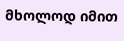მხოლოდ იმით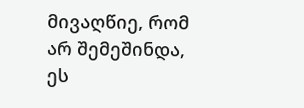მივაღწიე, რომ
არ შემეშინდა,
ეს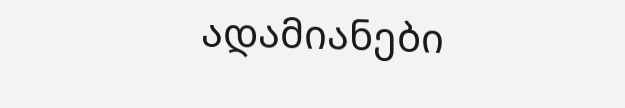ადამიანები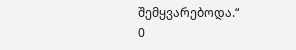შემყვარებოდა.“
0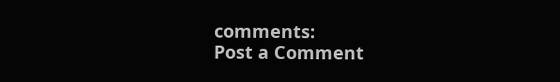comments:
Post a Comment